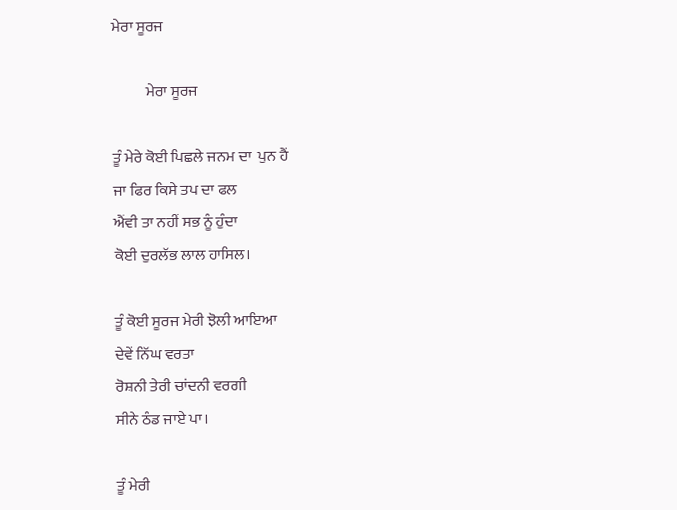ਮੇਰਾ ਸੂਰਜ

           ਮੇਰਾ ਸੂਰਜ

ਤੂੰ ਮੇਰੇ ਕੋਈ ਪਿਛਲੇ ਜਨਮ ਦਾ  ਪੁਨ ਹੈਂ
ਜਾ ਫਿਰ ਕਿਸੇ ਤਪ ਦਾ ਫਲ
ਐਂਵੀ ਤਾ ਨਹੀਂ ਸਭ ਨੂੰ ਹੁੰਦਾ
ਕੋਈ ਦੁਰਲੱਭ ਲਾਲ ਹਾਸਿਲ।

ਤੂੰ ਕੋਈ ਸੂਰਜ ਮੇਰੀ ਝੋਲੀ ਆਇਆ
ਦੇਵੇਂ ਨਿੱਘ ਵਰਤਾ
ਰੋਸ਼ਨੀ ਤੇਰੀ ਚਾਂਦਨੀ ਵਰਗੀ
ਸੀਨੇ ਠੰਡ ਜਾਏ ਪਾ।

ਤੂੰ ਮੇਰੀ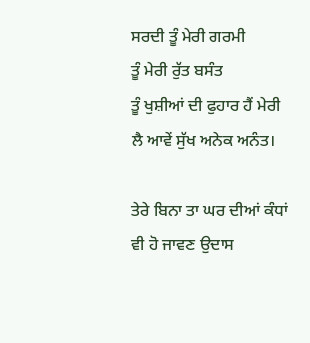ਸਰਦੀ ਤੂੰ ਮੇਰੀ ਗਰਮੀ
ਤੂੰ ਮੇਰੀ ਰੁੱਤ ਬਸੰਤ
ਤੂੰ ਖੁਸ਼ੀਆਂ ਦੀ ਫੁਹਾਰ ਹੈਂ ਮੇਰੀ
ਲੈ ਆਵੇਂ ਸੁੱਖ ਅਨੇਕ ਅਨੰਤ।

ਤੇਰੇ ਬਿਨਾ ਤਾ ਘਰ ਦੀਆਂ ਕੰਧਾਂ
ਵੀ ਹੋ ਜਾਵਣ ਉਦਾਸ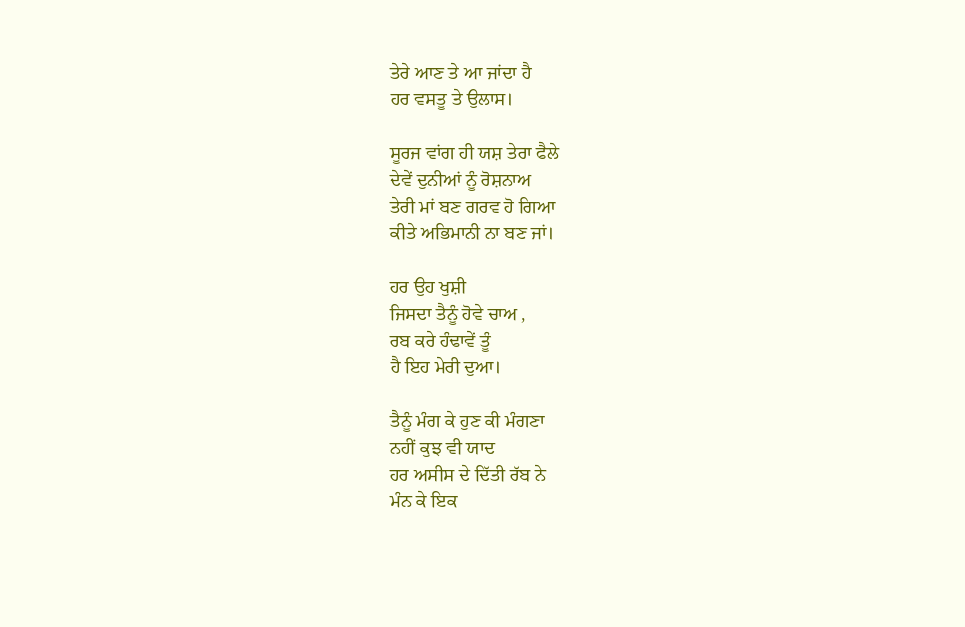ਤੇਰੇ ਆਣ ਤੇ ਆ ਜਾਂਦਾ ਹੈ
ਹਰ ਵਸਤੂ ਤੇ ਉਲਾਸ।

ਸੂਰਜ ਵਾਂਗ ਹੀ ਯਸ਼ ਤੇਰਾ ਫੈਲੇ
ਦੇਵੇਂ ਦੁਨੀਆਂ ਨੂੰ ਰੋਸ਼ਨਾਅ
ਤੇਰੀ ਮਾਂ ਬਣ ਗਰਵ ਹੋ ਗਿਆ
ਕੀਤੇ ਅਭਿਮਾਨੀ ਨਾ ਬਣ ਜਾਂ।

ਹਰ ਉਹ ਖੁਸ਼ੀ
ਜਿਸਦਾ ਤੈਨੂੰ ਹੋਵੇ ਚਾਅ ,
ਰਬ ਕਰੇ ਹੰਢਾਵੇਂ ਤੂੰ
ਹੈ ਇਹ ਮੇਰੀ ਦੁਆ।

ਤੈਨੂੰ ਮੰਗ ਕੇ ਹੁਣ ਕੀ ਮੰਗਣਾ
ਨਹੀਂ ਕੁਝ ਵੀ ਯਾਦ
ਹਰ ਅਸੀਸ ਦੇ ਦਿੱਤੀ ਰੱਬ ਨੇ
ਮੰਨ ਕੇ ਇਕ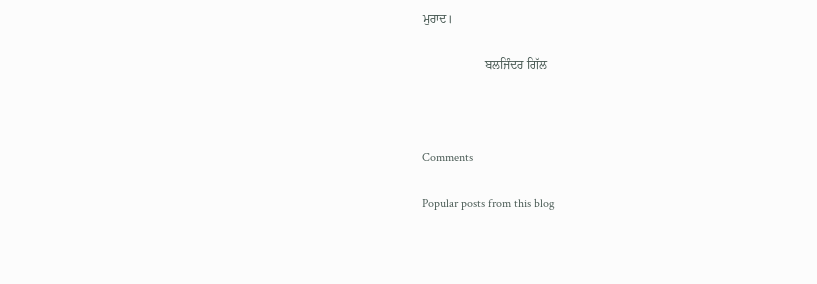ਮੁਰਾਦ।

                    ਬਲਜਿੰਦਰ ਗਿੱਲ



Comments

Popular posts from this blog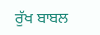ਰੁੱਖ ਬਾਬਲ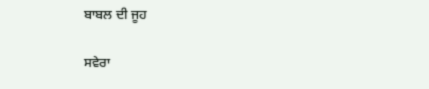ਬਾਬਲ ਦੀ ਜੂਹ

ਸਵੇਰਾ